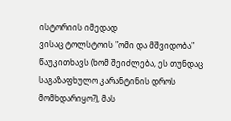ისტორიის იმედად
ვისაც ტოლსტოის "ომი და მშვიდობა" წაუკითხავს (ხომ შეიძლება, ეს თუნდაც საგაზაფხულო კარანტინის დროს მომხდარიყო?), მას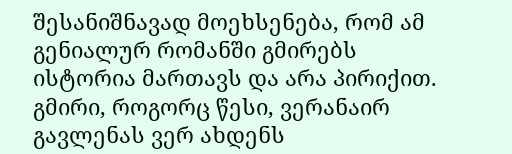შესანიშნავად მოეხსენება, რომ ამ გენიალურ რომანში გმირებს ისტორია მართავს და არა პირიქით. გმირი, როგორც წესი, ვერანაირ გავლენას ვერ ახდენს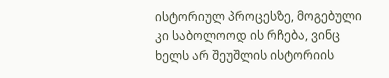ისტორიულ პროცესზე, მოგებული კი საბოლოოდ ის რჩება, ვინც ხელს არ შეუშლის ისტორიის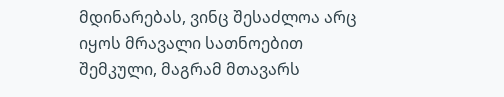მდინარებას, ვინც შესაძლოა არც იყოს მრავალი სათნოებით შემკული, მაგრამ მთავარს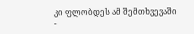კი ფლობდეს ამ შემთხვევაში -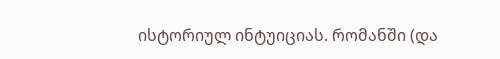ისტორიულ ინტუიციას. რომანში (და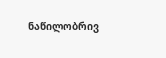ნაწილობრივ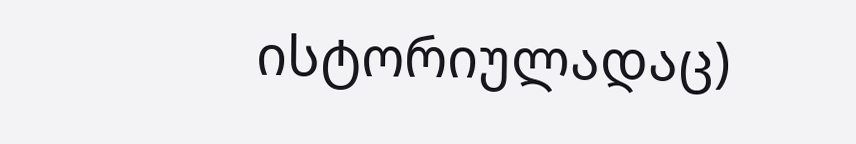ისტორიულადაც)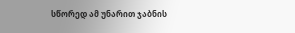სწორედ ამ უნარით ჯაბნის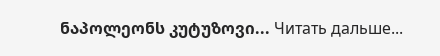ნაპოლეონს კუტუზოვი... Читать дальше...